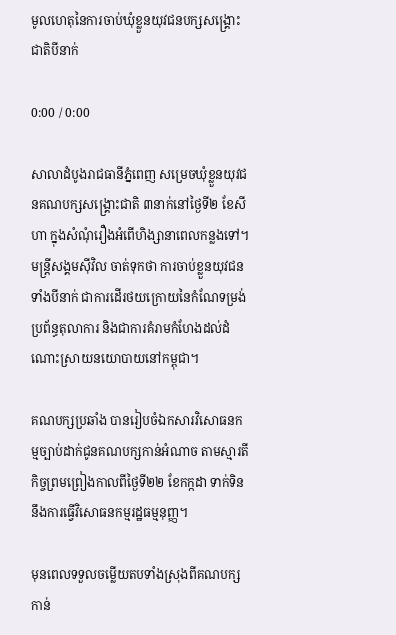មូលហេតុនៃការចាប់ឃុំខ្លួនយុវជនបក្សសង្គ្រោះជាតិបីនាក់

0:00 / 0:00

សាលាដំបូងរាជធានីភ្នំពេញ សម្រេចឃុំខ្លួនយុវជនគណបក្សសង្គ្រោះជាតិ ៣នាក់នៅថ្ងៃទី២ ខែសីហា ក្នុងសំណុំរឿងអំពើហិង្សានាពេលកន្លងទៅ។ មន្ត្រីសង្គមស៊ីវិល ចាត់ទុកថា ការចាប់ខ្លួនយុវជនទាំងបីនាក់ ជាការដើរថយក្រោយនៃកំណែទម្រង់ប្រព័ន្ធតុលាការ និងជាការគំរាមកំហែងដល់ដំណោះស្រាយនយោបាយនៅកម្ពុជា។

គណបក្សប្រឆាំង បានរៀបចំឯកសារវិសោធនកម្មច្បាប់ដាក់ជូនគណបក្សកាន់អំណាច តាមស្មារតីកិច្ចព្រមព្រៀងកាលពីថ្ងៃទី២២ ខែកក្កដា ទាក់ទិននឹងការធ្វើវិសោធនកម្មរដ្ឋធម្មនុញ្ញ។

មុនពេលទទួលចម្លើយតបទាំងស្រុងពីគណបក្សកាន់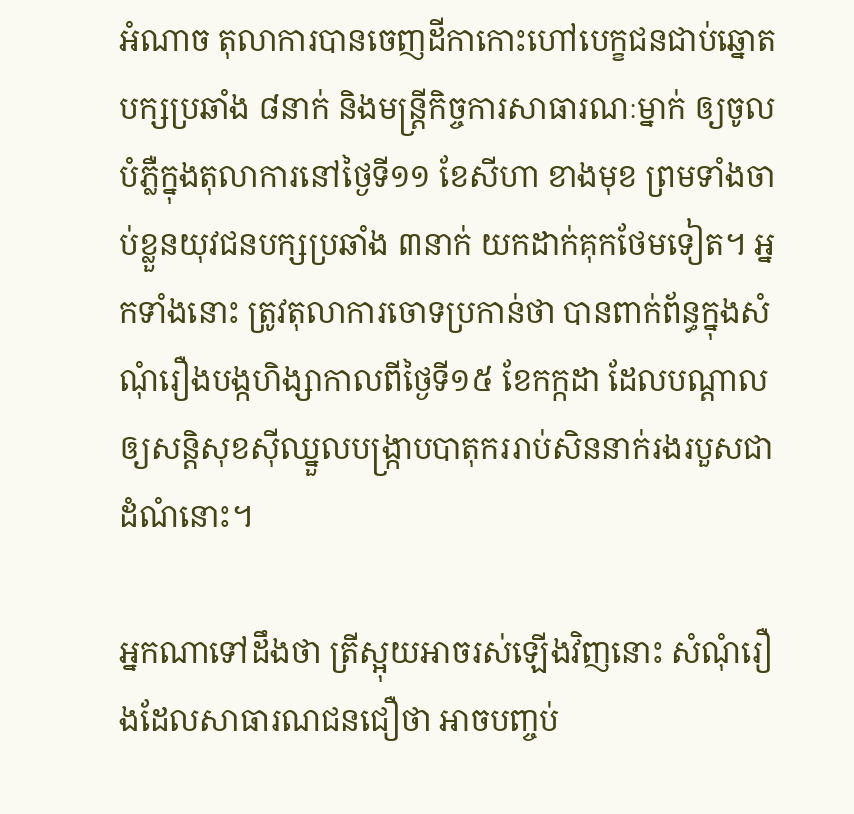អំណាច តុលាការបានចេញដីកាកោះហៅបេក្ខជនជាប់ឆ្នោតបក្សប្រឆាំង ៨នាក់ និងមន្ត្រីកិច្ចការសាធារណៈម្នាក់ ឲ្យចូលបំភ្លឺក្នុងតុលាការនៅថ្ងៃទី១១ ខែសីហា ខាងមុខ ព្រមទាំងចាប់ខ្លួនយុវជនបក្សប្រឆាំង ៣នាក់ យកដាក់គុកថែមទៀត។ អ្នកទាំងនោះ ត្រូវតុលាការចោទប្រកាន់ថា បានពាក់ព័ន្ធក្នុងសំណុំរឿងបង្កហិង្សាកាលពីថ្ងៃទី១៥ ខែកក្កដា ដែលបណ្ដាលឲ្យសន្តិសុខស៊ីឈ្នួលបង្ក្រាបបាតុកររាប់សិននាក់រងរបួសជាដំណំនោះ។

អ្នកណាទៅដឹងថា ត្រីស្អុយអាចរស់ឡើងវិញនោះ សំណុំរឿងដែលសាធារណជនជឿថា អាចបញ្ចប់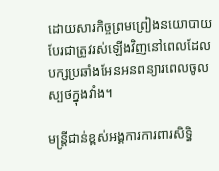ដោយសារកិច្ចព្រមព្រៀងនយោបាយ បែរជាត្រូវរស់ឡើងវិញនៅពេលដែលបក្សប្រឆាំងអែនអនពន្យារពេលចូលស្បថក្នុងវាំង។

មន្ត្រីជាន់ខ្ពស់អង្គការការពារសិទ្ធិ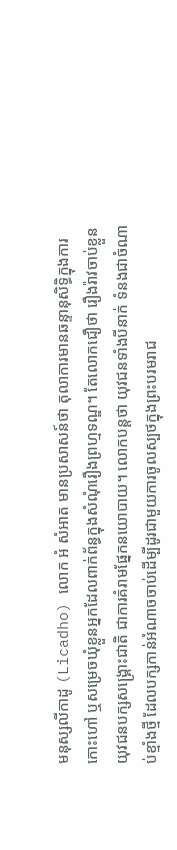មនុស្សលីកាដូ (Licadho) លោក អំ សំអាត មានប្រសាសន៍ថា តុលាការមានឆន្ទានុសិទ្ធិក្នុងការកោះហៅ ឬសម្រេចឃុំខ្លួនអ្នកដែលពាក់ព័ន្ធក្នុងសំណុំរឿងព្រហ្មទណ្ឌ។ តែលោកជឿថា រឿងរ៉ាវចាប់ខ្លួនយុវជនបក្សសង្គ្រោះជាតិ ជាការគំរាមផ្នែកនយោបាយ។ លោកបន្តថា យុវជនទាំងបីនាក់ ទំនងជាចំណាប់ខ្មាំងថ្មី ដែលបក្សកាន់អំណាចចាប់ដើម្បីដូរជាមួយការចូលស្បថក្នុងព្រះបរមរាជ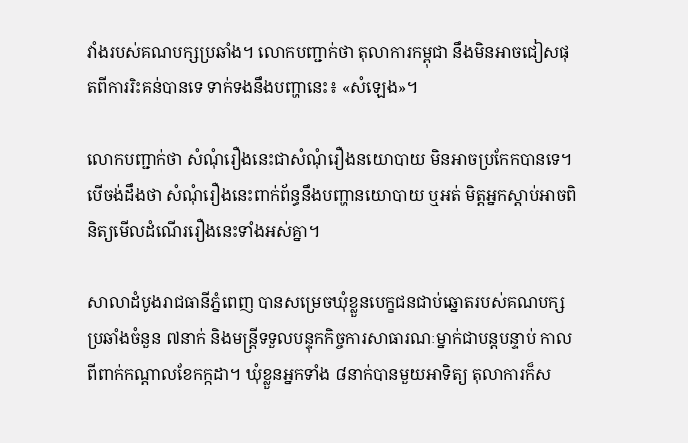វាំងរបស់គណបក្សប្រឆាំង។ លោកបញ្ជាក់ថា តុលាការកម្ពុជា នឹងមិនអាចជៀសផុតពីការរិះគន់បានទេ ទាក់ទងនឹងបញ្ហានេះ៖ «សំឡេង»។

លោកបញ្ជាក់ថា សំណុំរឿងនេះជាសំណុំរឿងនយោបាយ មិនអាចប្រកែកបានទេ។ បើចង់ដឹងថា សំណុំរឿងនេះពាក់ព័ន្ធនឹងបញ្ហានយោបាយ ឬអត់ មិត្តអ្នកស្ដាប់អាចពិនិត្យមើលដំណើររឿងនេះទាំងអស់គ្នា។

សាលាដំបូងរាជធានីភ្នំពេញ បានសម្រេចឃុំខ្លួនបេក្ខជនជាប់ឆ្នោតរបស់គណបក្សប្រឆាំងចំនួន ៧នាក់ និងមន្ត្រីទទួលបន្ទុកកិច្ចការសាធារណៈម្នាក់ជាបន្តបន្ទាប់ កាលពីពាក់កណ្ដាលខែកក្កដា។ ឃុំខ្លួនអ្នកទាំង ៨នាក់បានមួយអាទិត្យ តុលាការក៏ស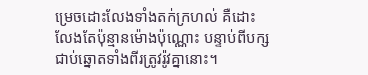ម្រេចដោះលែងទាំងតក់ក្រហល់ គឺដោះលែងតែប៉ុន្មានម៉ោងប៉ុណ្ណោះ បន្ទាប់ពីបក្សជាប់ឆ្នោតទាំងពីរត្រូវរ៉ូវគ្នានោះ។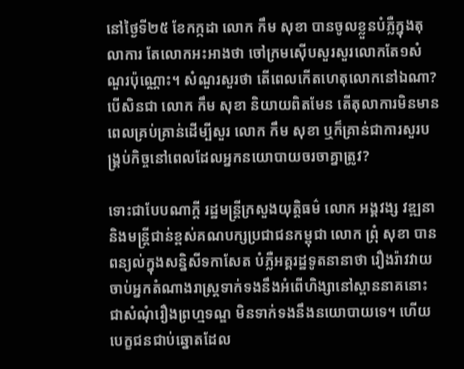នៅថ្ងៃទី២៥ ខែកក្កដា លោក កឹម សុខា បានចូលខ្លួនបំភ្លឺក្នុងតុលាការ តែលោកអះអាងថា ចៅក្រមស៊ើបសួរសួរលោកតែ១សំណួរប៉ុណ្ណោះ។ សំណួរសួរថា តើពេលកើតហេតុលោកនៅឯណា? បើសិនជា លោក កឹម សុខា និយាយពិតមែន តើតុលាការមិនមានពេលគ្រប់គ្រាន់ដើម្បីសួរ លោក កឹម សុខា ឬក៏គ្រាន់ជាការសួរបង្គ្រប់កិច្ចនៅពេលដែលអ្នកនយោបាយចរចាគ្នាត្រូវ?

ទោះជាបែបណាក្តី រដ្ឋមន្ត្រីក្រសួងយុត្តិធម៌ លោក អង្គវង្ស វឌ្ឍនា និងមន្ត្រីជាន់ខ្ពស់គណបក្សប្រជាជនកម្ពុជា លោក ព្រុំ សុខា បានពន្យល់ក្នុងសន្និសីទកាសែត បំភ្លឺអគ្គរដ្ឋទូតនានាថា រឿងរ៉ាវវាយចាប់អ្នកតំណាងរាស្ត្រទាក់ទងនឹងអំពើហិង្សានៅស្ពាននាគនោះ ជាសំណុំរឿងព្រហ្មទណ្ឌ មិនទាក់ទងនឹងនយោបាយទេ។ ហើយបេក្ខជនជាប់ឆ្នោតដែល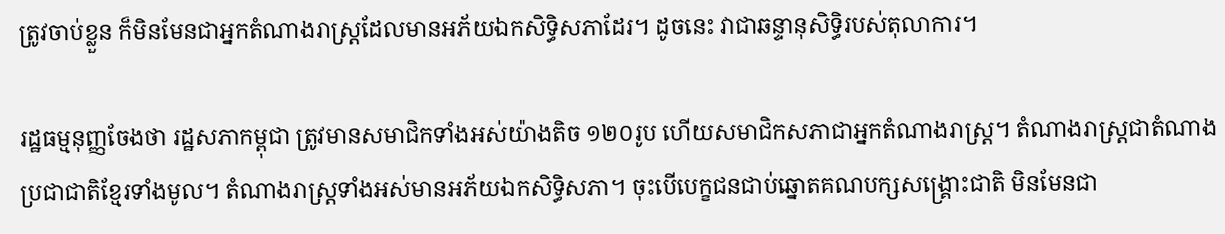ត្រូវចាប់ខ្លួន ក៏មិនមែនជាអ្នកតំណាងរាស្ត្រដែលមានអភ័យឯកសិទ្ធិសភាដែរ។ ដូចនេះ វាជាឆន្ទានុសិទ្ធិរបស់តុលាការ។

រដ្ឋធម្មនុញ្ញចែងថា រដ្ឋសភាកម្ពុជា ត្រូវមានសមាជិកទាំងអស់យ៉ាងតិច ១២០រូប ហើយសមាជិកសភាជាអ្នកតំណាងរាស្ត្រ។ តំណាងរាស្ត្រជាតំណាងប្រជាជាតិខ្មែរទាំងមូល។ តំណាងរាស្ត្រទាំងអស់មានអភ័យឯកសិទ្ធិសភា។ ចុះបើបេក្ខជនជាប់ឆ្នោតគណបក្សសង្គ្រោះជាតិ មិនមែនជា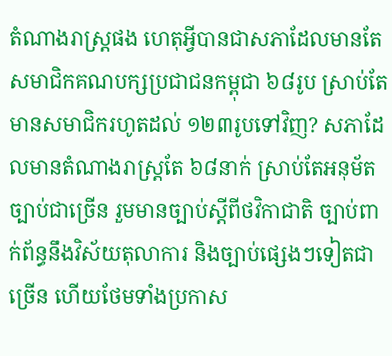តំណាងរាស្ត្រផង ហេតុអ្វីបានជាសភាដែលមានតែសមាជិកគណបក្សប្រជាជនកម្ពុជា ៦៨រូប ស្រាប់តែមានសមាជិករហូតដល់ ១២៣រូបទៅវិញ? សភាដែលមានតំណាងរាស្ត្រតែ ៦៨នាក់ ស្រាប់តែអនុម័តច្បាប់ជាច្រើន រួមមានច្បាប់ស្ដីពីថវិកាជាតិ ច្បាប់ពាក់ព័ន្ធនឹងវិស័យតុលាការ និងច្បាប់ផ្សេងៗទៀតជាច្រើន ហើយថែមទាំងប្រកាស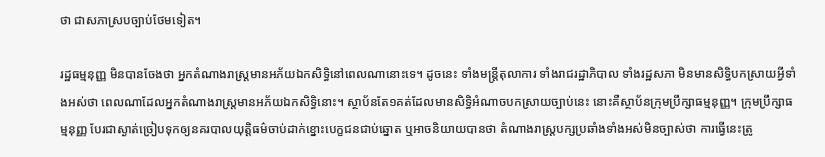ថា ជាសភាស្របច្បាប់ថែមទៀត។

រដ្ឋធម្មនុញ្ញ មិនបានចែងថា អ្នកតំណាងរាស្ត្រមានអភ័យឯកសិទ្ធិនៅពេលណានោះទេ។ ដូចនេះ ទាំងមន្ត្រីតុលាការ ទាំងរាជរដ្ឋាភិបាល ទាំងរដ្ឋសភា មិនមានសិទ្ធិបកស្រាយអ្វីទាំងអស់ថា ពេលណាដែលអ្នកតំណាងរាស្ត្រមានអភ័យឯកសិទ្ធិនោះ។ ស្ថាប័នតែ១គត់ដែលមានសិទ្ធិអំណាចបកស្រាយច្បាប់នេះ នោះគឺស្ថាប័នក្រុមប្រឹក្សាធម្មនុញ្ញ។ ក្រុមប្រឹក្សាធម្មនុញ្ញ បែរជាស្ងាត់ច្រៀបទុកឲ្យនគរបាលយុត្តិធម៌ចាប់ដាក់ខ្នោះបេក្ខជនជាប់ឆ្នោត ឬអាចនិយាយបានថា តំណាងរាស្ត្របក្សប្រឆាំងទាំងអស់មិនច្បាស់ថា ការធ្វើនេះត្រូ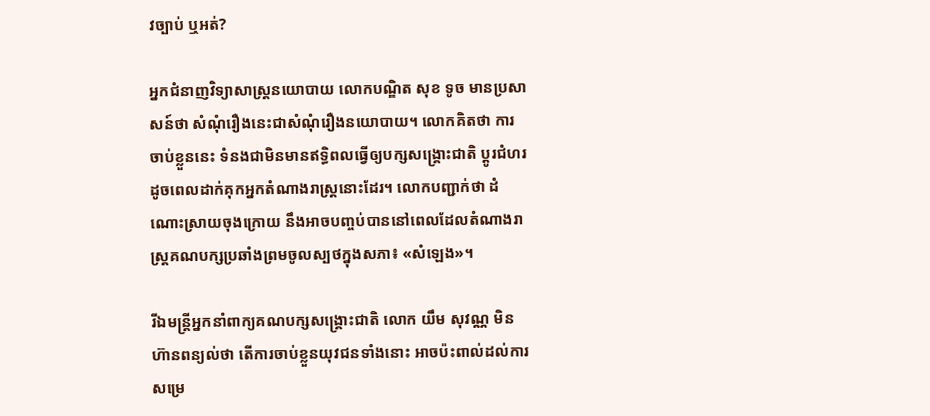វច្បាប់ ឬអត់?

អ្នកជំនាញវិទ្យាសាស្ត្រនយោបាយ លោកបណ្ឌិត សុខ ទូច មានប្រសាសន៍ថា សំណុំរឿងនេះជាសំណុំរឿងនយោបាយ។ លោកគិតថា ការចាប់ខ្លួននេះ ទំនងជាមិនមានឥទ្ធិពលធ្វើឲ្យបក្សសង្គ្រោះជាតិ ប្ដូរជំហរដូចពេលដាក់គុកអ្នកតំណាងរាស្ត្រនោះដែរ។ លោកបញ្ជាក់ថា ដំណោះស្រាយចុងក្រោយ នឹងអាចបញ្ចប់បាននៅពេលដែលតំណាងរាស្ត្រគណបក្សប្រឆាំងព្រមចូលស្បថក្នុងសភា៖ «សំឡេង»។

រីឯមន្ត្រីអ្នកនាំពាក្យគណបក្សសង្គ្រោះជាតិ លោក យឹម សុវណ្ណ មិនហ៊ានពន្យល់ថា តើការចាប់ខ្លួនយុវជនទាំងនោះ អាចប៉ះពាល់ដល់ការសម្រេ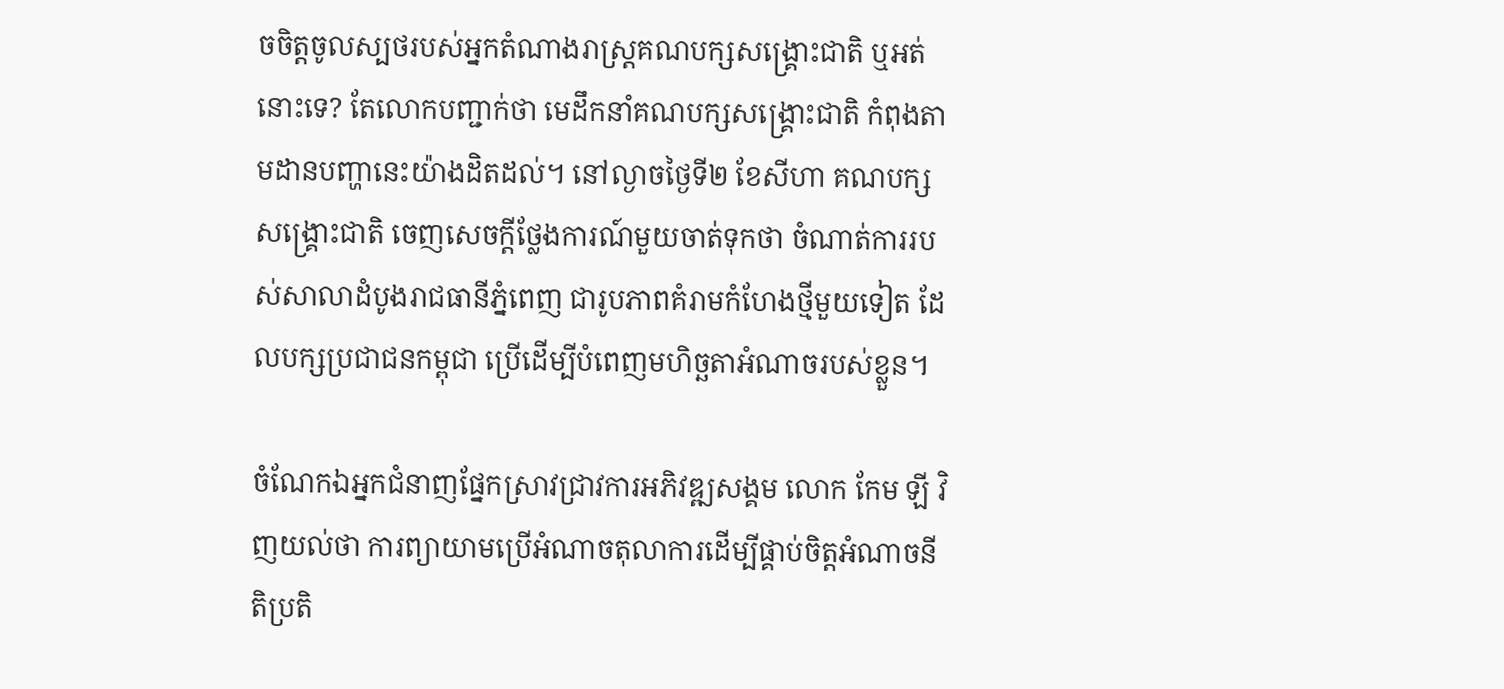ចចិត្តចូលស្បថរបស់អ្នកតំណាងរាស្ត្រគណបក្សសង្គ្រោះជាតិ ឬអត់នោះទេ? តែលោកបញ្ជាក់ថា មេដឹកនាំគណបក្សសង្គ្រោះជាតិ កំពុងតាមដានបញ្ហានេះយ៉ាងដិតដល់។ នៅល្ងាចថ្ងៃទី២ ខែសីហា គណបក្សសង្គ្រោះជាតិ ចេញសេចក្តីថ្លែងការណ៍មួយចាត់ទុកថា ចំណាត់ការរបស់សាលាដំបូងរាជធានីភ្នំពេញ ជារូបភាពគំរាមកំហែងថ្មីមួយទៀត ដែលបក្សប្រជាជនកម្ពុជា ប្រើដើម្បីបំពេញមហិច្ឆតាអំណាចរបស់ខ្លួន។

ចំណែកឯអ្នកជំនាញផ្នែកស្រាវជ្រាវការអភិវឌ្ឍសង្គម លោក កែម ឡី វិញយល់ថា ការព្យាយាមប្រើអំណាចតុលាការដើម្បីផ្គាប់ចិត្តអំណាចនីតិប្រតិ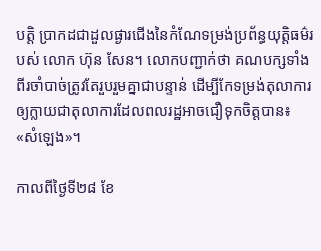បត្តិ ប្រាកដជាដួលផ្ងារជើងនៃកំណែទម្រង់ប្រព័ន្ធយុត្តិធម៌របស់ លោក ហ៊ុន សែន។ លោកបញ្ជាក់ថា គណបក្សទាំងពីរចាំបាច់ត្រូវតែរួបរួមគ្នាជាបន្ទាន់ ដើម្បីកែទម្រង់តុលាការឲ្យក្លាយជាតុលាការដែលពលរដ្ឋអាចជឿទុកចិត្តបាន៖ «សំឡេង»។

កាលពីថ្ងៃទី២៨ ខែ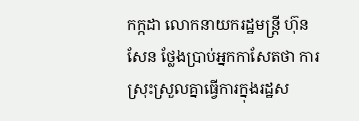កក្កដា លោកនាយករដ្ឋមន្ត្រី ហ៊ុន សែន ថ្លែងប្រាប់អ្នកកាសែតថា ការស្រុះស្រួលគ្នាធ្វើការក្នុងរដ្ឋស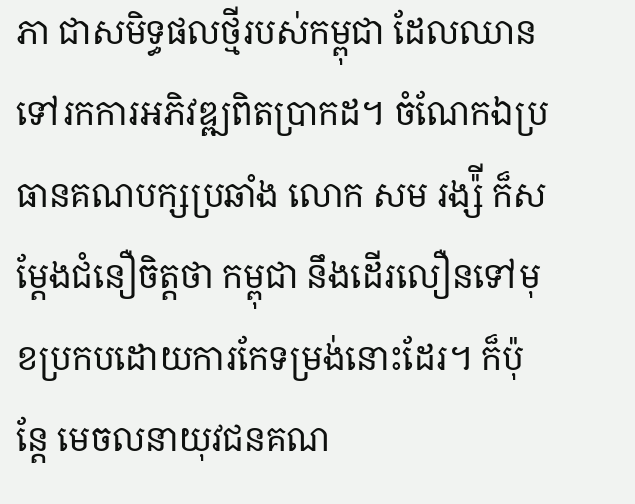ភា ជាសមិទ្ធផលថ្មីរបស់កម្ពុជា ដែលឈានទៅរកការអភិវឌ្ឍពិតប្រាកដ។ ចំណែកឯប្រធានគណបក្សប្រឆាំង លោក សម រង្ស៉ី ក៏សម្ដែងជំនឿចិត្តថា កម្ពុជា នឹងដើរលឿនទៅមុខប្រកបដោយការកែទម្រង់នោះដែរ។ ក៏ប៉ុន្តែ មេចលនាយុវជនគណ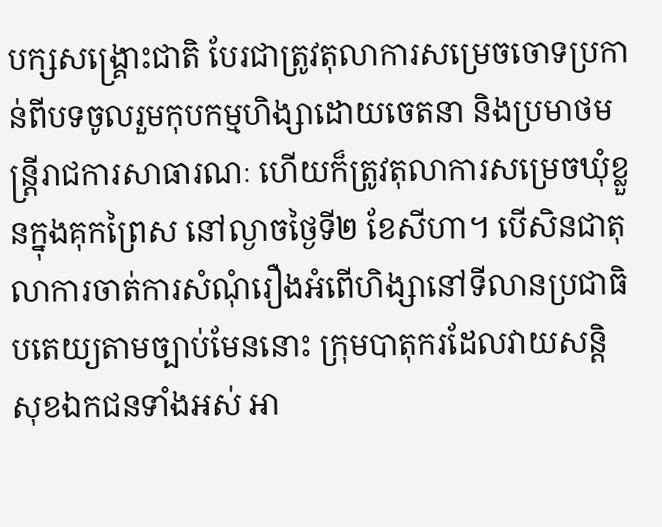បក្សសង្គ្រោះជាតិ បែរជាត្រូវតុលាការសម្រេចចោទប្រកាន់ពីបទចូលរួមកុបកម្មហិង្សាដោយចេតនា និងប្រមាថមន្ត្រីរាជការសាធារណៈ ហើយក៏ត្រូវតុលាការសម្រេចឃុំខ្លួនក្នុងគុកព្រៃស នៅល្ងាចថ្ងៃទី២ ខែសីហា។ បើសិនជាតុលាការចាត់ការសំណុំរឿងអំពើហិង្សានៅទីលានប្រជាធិបតេយ្យតាមច្បាប់មែននោះ ក្រុមបាតុករដែលវាយសន្តិសុខឯកជនទាំងអស់ អា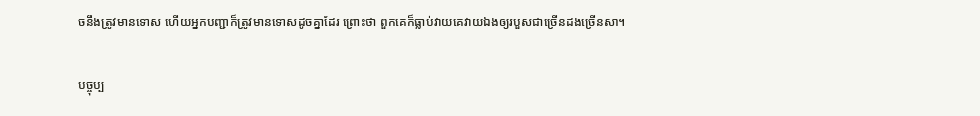ចនឹងត្រូវមានទោស ហើយអ្នកបញ្ជាក៏ត្រូវមានទោសដូចគ្នាដែរ ព្រោះថា ពួកគេក៏ធ្លាប់វាយគេវាយឯងឲ្យរបួសជាច្រើនដងច្រើនសា។

បច្ចុប្ប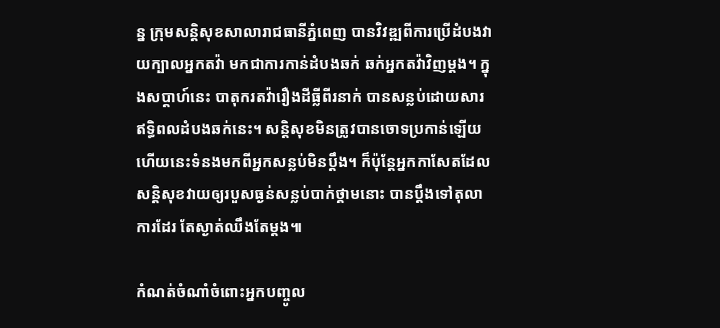ន្ន ក្រុមសន្តិសុខសាលារាជធានីភ្នំពេញ បានវិវឌ្ឍពីការប្រើដំបងវាយក្បាលអ្នកតវ៉ា មកជាការកាន់ដំបងឆក់ ឆក់អ្នកតវ៉ាវិញម្តង។ ក្នុងសប្ដាហ៍នេះ បាតុករតវ៉ារឿងដីធ្លីពីរនាក់ បានសន្លប់ដោយសារឥទ្ធិពលដំបងឆក់នេះ។ សន្តិសុខមិនត្រូវបានចោទប្រកាន់ឡើយ ហើយនេះទំនងមកពីអ្នកសន្លប់មិនប្ដឹង។ ក៏ប៉ុន្តែអ្នកកាសែតដែលសន្តិសុខវាយឲ្យរបួសធ្ងន់សន្លប់បាក់ថ្គាមនោះ បានប្ដឹងទៅតុលាការដែរ តែស្ងាត់ឈឹងតែម្តង៕

កំណត់ចំណាំចំពោះអ្នកបញ្ចូល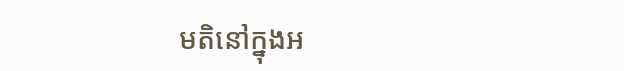មតិនៅក្នុងអ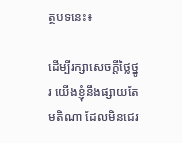ត្ថបទនេះ៖

ដើម្បីរក្សាសេចក្ដីថ្លៃថ្នូរ យើងខ្ញុំនឹងផ្សាយតែមតិណា ដែលមិនជេរ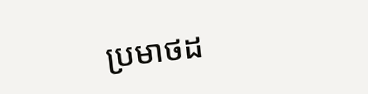ប្រមាថដ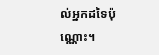ល់អ្នកដទៃប៉ុណ្ណោះ។